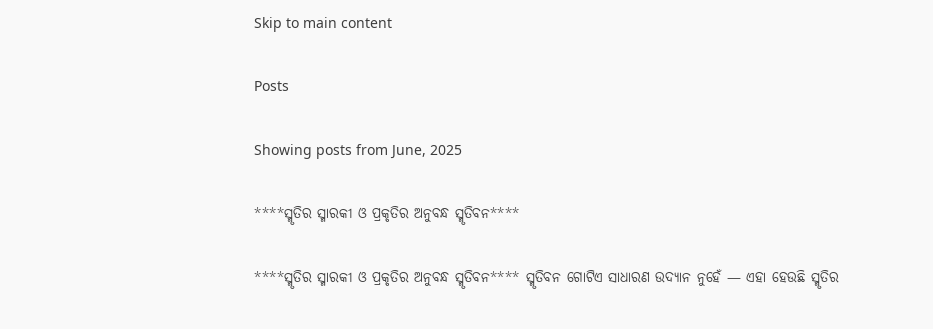Skip to main content

Posts

Showing posts from June, 2025

****ସ୍ମୃତିର ସ୍ମାରକୀ ଓ ପ୍ରକୃତିର ଅନୁବନ୍ଧ ସ୍ମୃତିବନ****

****ସ୍ମୃତିର ସ୍ମାରକୀ ଓ ପ୍ରକୃତିର ଅନୁବନ୍ଧ ସ୍ମୃତିବନ**** ସ୍ମୃତିବନ ଗୋଟିଏ ସାଧାରଣ ଉଦ୍ୟାନ ନୁହେଁ — ଏହା ହେଉଛି ସ୍ମୃତିର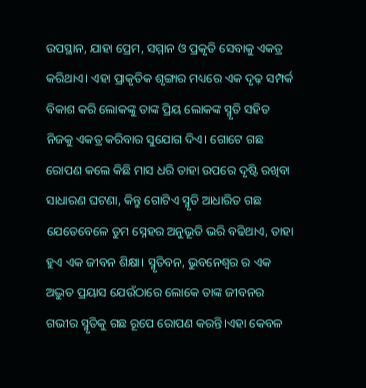ଉପସ୍ଥାନ, ଯାହା ପ୍ରେମ, ସମ୍ମାନ ଓ ପ୍ରକୃତି ସେବାକୁ ଏକତ୍ର କରିଥାଏ। ଏହା ପ୍ରାକୃତିକ ଶୃଙ୍ଗାର ମଧ୍ୟରେ ଏକ ଦୃଢ଼ ସମ୍ପର୍କ ବିକାଶ କରି ଲୋକଙ୍କୁ ତାଙ୍କ ପ୍ରିୟ ଲୋକଙ୍କ ସ୍ମୃତି ସହିତ ନିଜକୁ ଏକତ୍ର କରିବାର ସୁଯୋଗ ଦିଏ। ଗୋଟେ ଗଛ ରୋପଣ କଲେ କିଛି ମାସ ଧରି ତାହା ଉପରେ ଦୃଷ୍ଟି ରଖିବା ସାଧାରଣ ଘଟଣା, କିନ୍ତୁ ଗୋଟିଏ ସ୍ମୃତି ଆଧାରିତ ଗଛ ଯେତେବେଳେ ତୁମ ସ୍ନେହର ଅନୁଭୂତି ଭରି ବଢିଥାଏ, ତାହା ହୁଏ ଏକ ଜୀବନ ଶିକ୍ଷା। ସ୍ମୃତିବନ, ଭୁବନେଶ୍ୱର ର ଏକ ଅଦ୍ଭୁତ ପ୍ରୟାସ ଯେଉଁଠାରେ ଲୋକେ ତାଙ୍କ ଜୀବନର ଗଭୀର ସ୍ମୃତିକୁ ଗଛ ରୂପେ ରୋପଣ କରନ୍ତି।ଏହା କେବଳ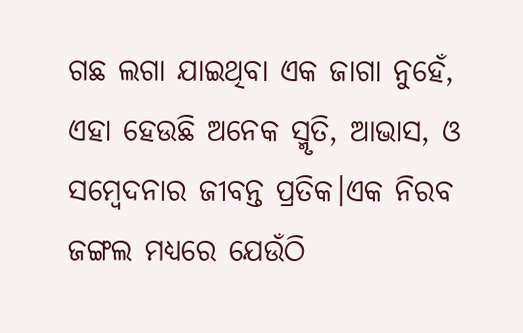ଗଛ ଲଗା ଯାଇଥିବା ଏକ ଜାଗା ନୁହେଁ, ଏହା ହେଉଛି ଅନେକ ସ୍ମୃତି, ଆଭାସ, ଓ ସମ୍ବେଦନାର ଜୀବନ୍ତ ପ୍ରତିକ।ଏକ ନିରବ ଜଙ୍ଗଲ ମଧ୍ୟରେ ଯେଉଁଠି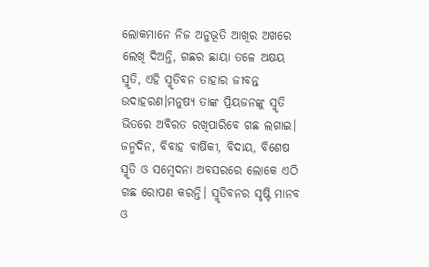ଲୋକମାନେ ନିଜ ଅନୁଭୂତି ଆଖିର ଅଖରେ ଲେଖି ଦିଅନ୍ତି, ଗଛର ଛାୟା ତଳେ ଅକ୍ଷୟ ସ୍ମୃତି, ଏହି ସ୍ମୃତିବନ ତାହାର ଜୀବନ୍ତ ଉଦାହରଣ।ମନୁଷ୍ୟ ତାଙ୍କ ପ୍ରିୟଜନଙ୍କୁ ସ୍ମୃତି ଭିତରେ ଅବିରତ ରଖିପାରିବେ ଗଛ ଲଗାଇ। ଜନ୍ମଦିନ, ବିବାହ ବାର୍ଷିକୀ, ବିଦାୟ, ବିଶେଷ ସ୍ମୃତି ଓ ସମ୍ବେଦନା ଅବସରରେ ଲୋକେ ଏଠି ଗଛ ରୋପଣ କରନ୍ତି। ସ୍ମୃତିବନର ସୃଷ୍ଟି ମାନବ ଓ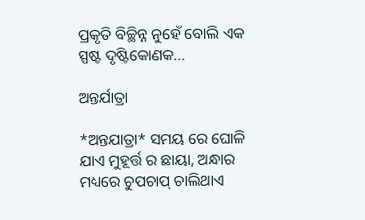ପ୍ରକୃତି ବିଚ୍ଛିନ୍ନ ନୁହେଁ ବୋଲି ଏକ ସ୍ପଷ୍ଟ ଦୃଷ୍ଟିକୋଣକ...

ଅନ୍ତର୍ଯାତ୍ରା

*ଅନ୍ତଯାତ୍ରା* ସମୟ ରେ ଘୋଳି ଯାଏ ମୁହୂର୍ତ୍ତ ର ଛାୟା, ଅନ୍ଧାର ମଧ୍ୟରେ ଚୁପଚାପ୍ ଚାଲିଥାଏ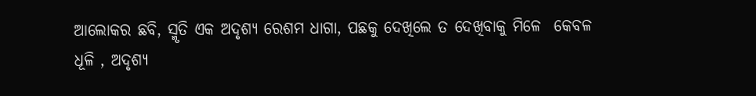ଆଲୋକର ଛବି, ସ୍ମୃତି ଏକ ଅଦୃଶ୍ୟ ରେଶମ ଧାଗା, ପଛକୁ ଦେଖିଲେ ତ ଦେଖିବାକୁ ମିଳେ  କେବଳ ଧୂଳି , ଅଦୃଶ୍ୟ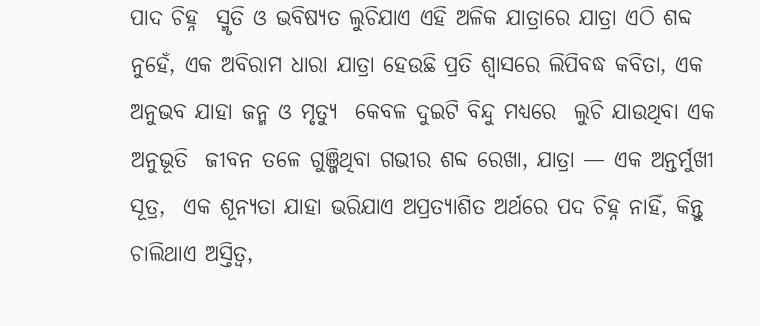ପାଦ ଚିହ୍ନ  ସ୍ମୃତି ଓ ଭବିଷ୍ୟତ ଲୁଚିଯାଏ ଏହି ଅଳିକ ଯାତ୍ରାରେ ଯାତ୍ରା ଏଠି ଶବ୍ଦ ନୁହେଁ, ଏକ ଅବିରାମ ଧାରା ଯାତ୍ରା ହେଉଛି ପ୍ରତି ଶ୍ବାସରେ ଲିପିବଦ୍ଧ କବିତା, ଏକ ଅନୁଭବ ଯାହା ଜନ୍ମ ଓ ମୃତ୍ୟୁ  କେବଳ ଦୁଇଟି ବିନ୍ଦୁ ମଧ୍ୟରେ  ଲୁଚି ଯାଉଥିବା ଏକ ଅନୁଭୂତି  ଜୀବନ ତଳେ ଗୁଞ୍ଜିଥିବା ଗଭୀର ଶବ୍ଦ ରେଖା, ଯାତ୍ରା — ଏକ ଅନ୍ତର୍ମୁଖୀ ସୂତ୍ର,  ଏକ ଶୂନ୍ୟତା ଯାହା ଭରିଯାଏ ଅପ୍ରତ୍ୟାଶିତ ଅର୍ଥରେ ପଦ ଚିହ୍ନ ନାହିଁ, କିନ୍ତୁ ଚାଲିଥାଏ ଅସ୍ତିତ୍ୱ,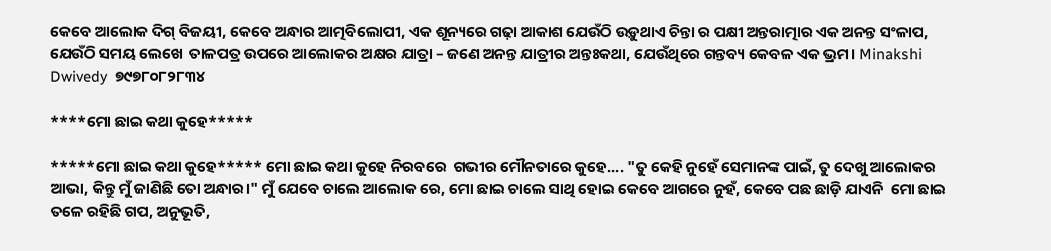କେବେ ଆଲୋକ ଦିଗ୍ ବିଜୟୀ, କେବେ ଅନ୍ଧାର ଆତ୍ମବିଲୋପୀ, ଏକ ଶୂନ୍ୟରେ ଗଢ଼ା ଆକାଶ ଯେଉଁଠି ଉଡ଼ୁଥାଏ ଚିନ୍ତା ର ପକ୍ଷୀ ଅନ୍ତରାତ୍ମାର ଏକ ଅନନ୍ତ ସଂଳାପ, ଯେଉଁଠି ସମୟ ଲେଖେ  ତାଳପତ୍ର ଉପରେ ଆଲୋକର ଅକ୍ଷର ଯାତ୍ରା – ଜଣେ ଅନନ୍ତ ଯାତ୍ରୀର ଅନ୍ତଃକଥା, ଯେଉଁଥିରେ ଗନ୍ତବ୍ୟ କେବଳ ଏକ ଭ୍ରମ। Minakshi Dwivedy  ୭୯୭୮୦୮୨୮୩୪

****ମୋ ଛାଇ କଥା କୁହେ*****

*****ମୋ ଛାଇ କଥା କୁହେ***** ମୋ ଛାଇ କଥା କୁହେ ନିରବରେ  ଗଭୀର ମୌନତାରେ କୁହେ.... "ତୁ କେହି ନୁହେଁ ସେମାନଙ୍କ ପାଇଁ, ତୁ ଦେଖୁ ଆଲୋକର ଆଭା, କିନ୍ତୁ ମୁଁ ଜାଣିଛି ତୋ ଅନ୍ଧାର।" ମୁଁ ଯେବେ ଚାଲେ ଆଲୋକ ରେ, ମୋ ଛାଇ ଚାଲେ ସାଥି ହୋଇ କେବେ ଆଗରେ ନୁହଁ, କେବେ ପଛ ଛାଡ଼ି ଯାଏନି  ମୋ ଛାଇ ତଳେ ରହିଛି ଗପ, ଅନୁଭୂତି,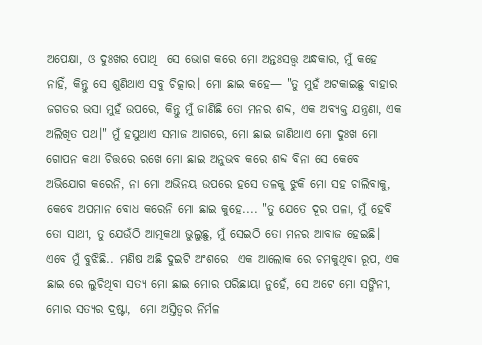ଅପେକ୍ଷା, ଓ ଦୁଃଖର ପୋଥି  ସେ ଭୋଗ କରେ ମୋ ଅନ୍ତଃସତ୍ତ୍ବ ଅନ୍ଧକାର, ମୁଁ କହେ ନାହିଁ, କିନ୍ତୁ ସେ ଶୁଣିଥାଏ ସବୁ ଚିତ୍କାର। ମୋ ଛାଇ କହେ— "ତୁ ମୁହଁ ଅଟକାଇଛୁ ବାହାର ଜଗତର ଭସା ମୁହଁ ଉପରେ, କିନ୍ତୁ ମୁଁ ଜାଣିଛି ତୋ ମନର ଶବ୍ଦ, ଏକ ଅବ୍ୟକ୍ତ ଯନ୍ତ୍ରଣା, ଏକ ଅଲିଖିତ ପଥ।" ମୁଁ ହସୁଥାଏ ସମାଜ ଆଗରେ, ମୋ ଛାଇ ଜାଣିଥାଏ ମୋ ଦୁଃଖ ମୋ ଗୋପନ କଥା ଚିତ୍ତରେ ରଖେ ମୋ ଛାଇ ଅନୁଭବ କରେ ଶବ୍ଦ ବିନା ସେ କେବେ ଅଭିଯୋଗ କରେନି, ନା ମୋ ଅଭିନୟ ଉପରେ ହସେ ତଳକୁ ଝୁକି ମୋ ସହ ଚାଲିବାକୁ, କେବେ ଅପମାନ ବୋଧ କରେନି ମୋ ଛାଇ କୁହେ.... "ତୁ ଯେତେ ଦୂର ପଳା, ମୁଁ ହେବି ତୋ ସାଥୀ, ତୁ ଯେଉଁଠି ଆତ୍ମକଥା ଭୁଲୁଛୁ, ମୁଁ ସେଇଠି ତୋ ମନର ଆବାଜ ହେଇଛି। ଏବେ ମୁଁ ବୁଝିଛି.. ମଣିଷ ଅଛି ଦୁଇଟି ଅଂଶରେ  ଏକ ଆଲୋକ ରେ ଚମକୁଥିବା ରୂପ, ଏକ ଛାଇ ରେ ଲୁଚିଥିବା ସତ୍ୟ ମୋ ଛାଇ ମୋର ପରିଛାୟା ନୁହେଁ, ସେ ଅଟେ ମୋ ସଙ୍ଗିନୀ, ମୋର ସତ୍ୟର ଦ୍ରଷ୍ଟା,  ମୋ ଅସ୍ତିତ୍ୱର ନିର୍ମଳ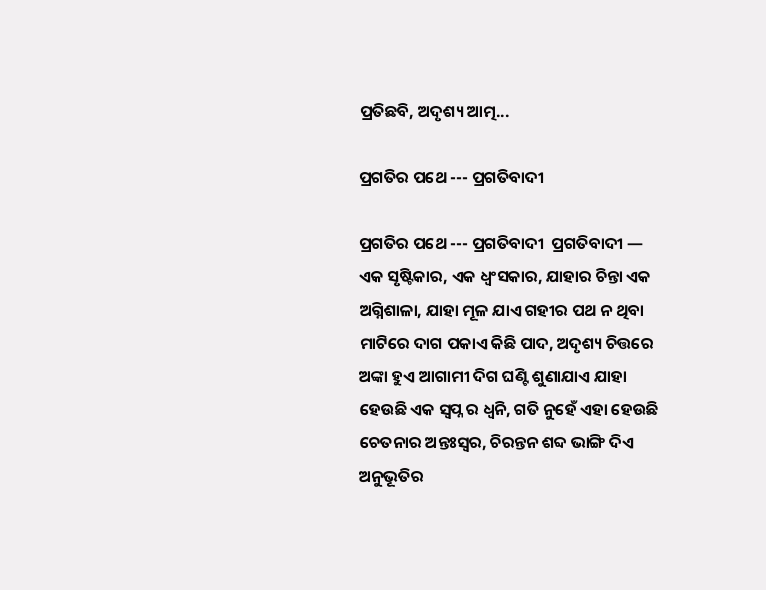ପ୍ରତିଛବି, ଅଦୃଶ୍ୟ ଆତ୍ମ...

ପ୍ରଗତିର ପଥେ --- ପ୍ରଗତିବାଦୀ

ପ୍ରଗତିର ପଥେ --- ପ୍ରଗତିବାଦୀ  ପ୍ରଗତିବାଦୀ — ଏକ ସୃଷ୍ଟିକାର, ଏକ ଧ୍ୱଂସକାର, ଯାହାର ଚିନ୍ତା ଏକ ଅଗ୍ନିଶାଳା, ଯାହା ମୂଳ ଯାଏ ଗହୀର ପଥ ନ ଥିବା ମାଟିରେ ଦାଗ ପକାଏ କିଛି ପାଦ, ଅଦୃଶ୍ୟ ଚିତ୍ତରେ ଅଙ୍କା ହୁଏ ଆଗାମୀ ଦିଗ ଘଣ୍ଟି ଶୁଣାଯାଏ ଯାହା ହେଉଛି ଏକ ସ୍ୱପ୍ନ ର ଧ୍ୱନି, ଗତି ନୁହେଁ ଏହା ହେଉଛି ଚେତନାର ଅନ୍ତଃସ୍ୱର, ଚିରନ୍ତନ ଶବ୍ଦ ଭାଙ୍ଗି ଦିଏ ଅନୁଭୂତିର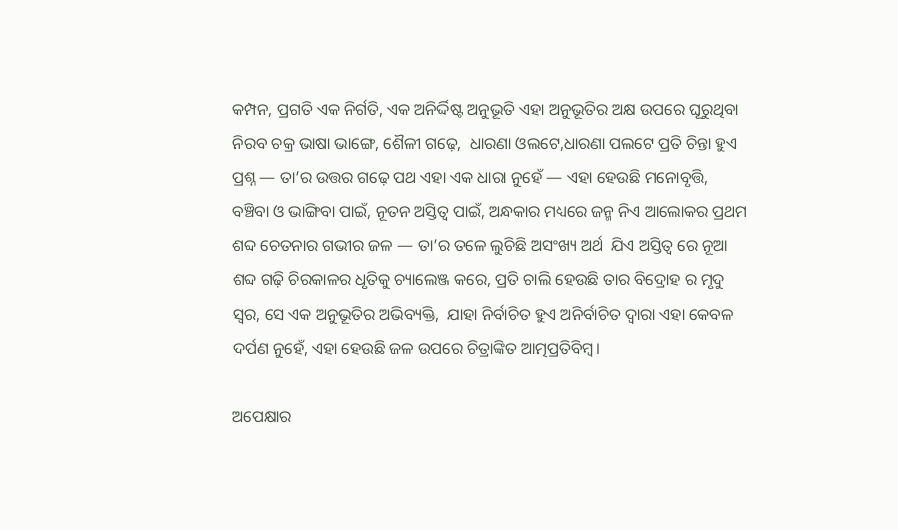କମ୍ପନ, ପ୍ରଗତି ଏକ ନିର୍ଗତି, ଏକ ଅନିର୍ଦ୍ଦିଷ୍ଟ ଅନୁଭୂତି ଏହା ଅନୁଭୂତିର ଅକ୍ଷ ଉପରେ ଘୂରୁଥିବା ନିରବ ଚକ୍ର ଭାଷା ଭାଙ୍ଗେ, ଶୈଳୀ ଗଢ଼େ,  ଧାରଣା ଓଲଟେ,ଧାରଣା ପଲଟେ ପ୍ରତି ଚିନ୍ତା ହୁଏ ପ୍ରଶ୍ନ — ତା’ର ଉତ୍ତର ଗଢ଼େ ପଥ ଏହା ଏକ ଧାରା ନୁହେଁ — ଏହା ହେଉଛି ମନୋବୃତ୍ତି, ବଞ୍ଚିବା ଓ ଭାଙ୍ଗିବା ପାଇଁ, ନୂତନ ଅସ୍ତିତ୍ୱ ପାଇଁ, ଅନ୍ଧକାର ମଧ୍ୟରେ ଜନ୍ମ ନିଏ ଆଲୋକର ପ୍ରଥମ ଶବ୍ଦ ଚେତନାର ଗଭୀର ଜଳ — ତା’ର ତଳେ ଲୁଚିଛି ଅସଂଖ୍ୟ ଅର୍ଥ  ଯିଏ ଅସ୍ତିତ୍ୱ ରେ ନୂଆ ଶବ୍ଦ ଗଢ଼ି ଚିରକାଳର ଧୃତିକୁ ଚ୍ୟାଲେଞ୍ଜ କରେ, ପ୍ରତି ଚାଲି ହେଉଛି ତାର ବିଦ୍ରୋହ ର ମୃଦୁ ସ୍ବର, ସେ ଏକ ଅନୁଭୂତିର ଅଭିବ୍ୟକ୍ତି,  ଯାହା ନିର୍ବାଚିତ ହୁଏ ଅନିର୍ବାଚିତ ଦ୍ୱାରା ଏହା କେବଳ ଦର୍ପଣ ନୁହେଁ, ଏହା ହେଉଛି ଜଳ ଉପରେ ଚିତ୍ରାଙ୍କିତ ଆତ୍ମପ୍ରତିବିମ୍ବ।

ଅପେକ୍ଷାର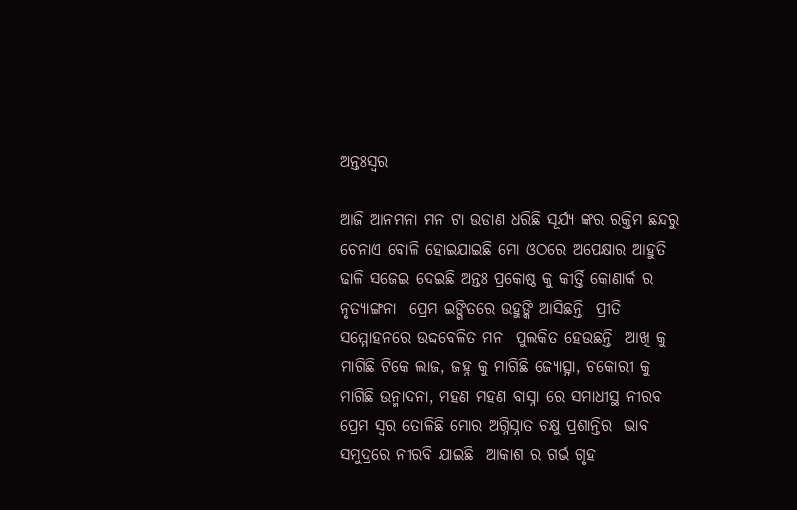ଅନ୍ତଃସ୍ବର

ଆଜି ଆନମନା ମନ ଟା ଉଡାଣ ଧରିଛି ସୂର୍ଯ୍ୟ ଙ୍କର ରକ୍ତିମ ଛନ୍ଦରୁ ଚେନାଏ ବୋଳି ହୋଇଯାଇଛି ମୋ ଓଠରେ ଅପେକ୍ଷାର ଆହୁତି ଢାଳି ସଜେଇ ଦେଇଛି ଅନ୍ତଃ ପ୍ରକୋଷ୍ଠ କୁ କୀର୍ତ୍ତି କୋଣାର୍କ ର ନୃତ୍ୟାଙ୍ଗନା  ପ୍ରେମ ଇଙ୍ଗିତରେ ଉହୁଙ୍କି ଆସିଛନ୍ତି  ପ୍ରୀତି ସମ୍ମୋହନରେ ଉଦ୍ଦବେଳିତ ମନ  ପୁଲକିତ ହେଉଛନ୍ତି  ଆଖି କୁ ମାଗିଛି ଟିକେ ଲାଜ, ଜହ୍ନ କୁ ମାଗିଛି ଜ୍ୟୋତ୍ସ୍ନା, ଚକୋରୀ କୁ ମାଗିଛି ଉନ୍ମାଦନା, ମହଣ ମହଣ ବାସ୍ନା ରେ ସମାଧୀସ୍ଥ ନୀରବ ପ୍ରେମ ସ୍ବର ତୋଳିଛି ମୋର ଅଗ୍ନିସ୍ନାତ ଚକ୍ଷୁ ପ୍ରଶାନ୍ତିର  ଭାବ ସମୁଦ୍ରରେ ନୀରବି ଯାଇଛି  ଆକାଶ ର ଗର୍ଭ ଗୃହ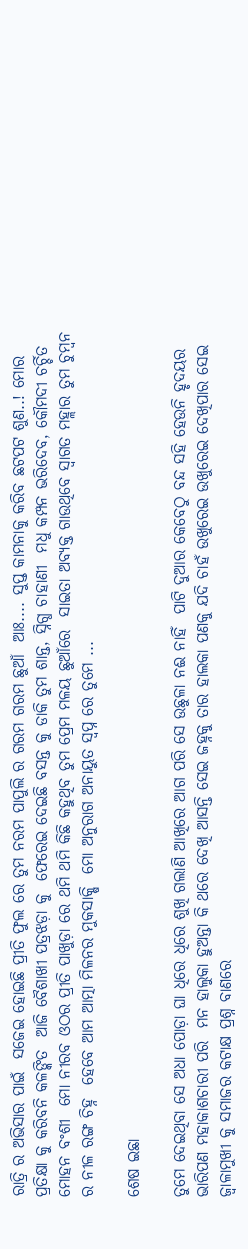ରାତ୍ରି ର ଅଭିସାର ପାଇଁ  ସଜେଇ ହୋଇଛି ପ୍ରୀତି ଫୁଲ ରେ ତୁମ ନରମ ପାପୁଲି ର ଗରମ ଗରମ ଛୁଆଁ  ଆଃ.... ସୁପ୍ତ କାମନାକୁ କରିବ ଛଟପଟ ଶୁଣ..! ମୋର ପ୍ରତିକ୍ଷା କୁ କରିବନି କଳଙ୍କିତ  ଆଜି ବୈଶାଖୀ ପତ୍ରଝଡ଼ା କୁ  ଫେରେଇ ଦେଇଛି ବସନ୍ତ କୁ ଡାକି ତୁମ ଶାନ୍ତ, ସ୍ନିଗ୍ଧ ଚାହାଣୀ  ମଧୁ କମ୍ପନ ଭରିଦେବ, କୌମଦୀ ଚର୍ଚ୍ଚିତ ମୋହନ ବଂଶୀ  ମୋ ନୀରବ ଓଠର ପ୍ରୀତି ପାଖୁଡ଼ା ରେ ଥମି ଥମି କିଛି କହୁଥିବ ତୁମ ପ୍ରେମ ମଳୟ ଛୁଆଁରେ  ସାଇତା ଅବ୍ୟକ୍ତ ଗାଉଥିବେ ସ୍ବାଗତ ମହ୍ଲାର ତୁମ ଚୁମ୍ବନ ର ନୀଳ ରଙ୍ଗ ଚିହ୍ନ  ହେବେ ଆମ ଆତ୍ମା ମିଳନର ମୁକସାକ୍ଷି  ମୋ ଅନୁରାଗ ଅନାୟୁତ ସ୍ବପ୍ନ ରେ ତୁମେ ...

ଶେଷ ଇଛା

ତୁମେ ଦେଇଥିବା ସେ ଅଧା ପୋଡ଼ା ଘା ଧିରେ ଧିରେ ଶୁଖି ଗଲାଣି ଆଖିରେ ଆଗ ପରି ସେ ଉଛୁଳା ନଈ ନାହିଁ  ପାଟି ଦୁଆର କେବେଠୁ ବନ୍ଦ ସହି ହେଉନି ହୃଦୟର ଭାରିପଣ ମହାକାଶଚାରୀ ପରି  ମନ ହାଲୁକା ହୁଅନ୍ତା କି ଥରେ ଦେଖି ଆସନ୍ତି ସେଇ ଜହ୍ନକୁ ତାର ହାଲକା ପଣକୁ ଯଦି ଚାହଁ ଉଖୁରେଇ ଉଖୁରେଇ ଦେଖିପାର ସେଇ ଜ୍ୱାଳାମୁଖୀ କୁ ସମାଜର କଟାକ୍ଷ ପ୍ରଶ୍ନ ବାଣରେ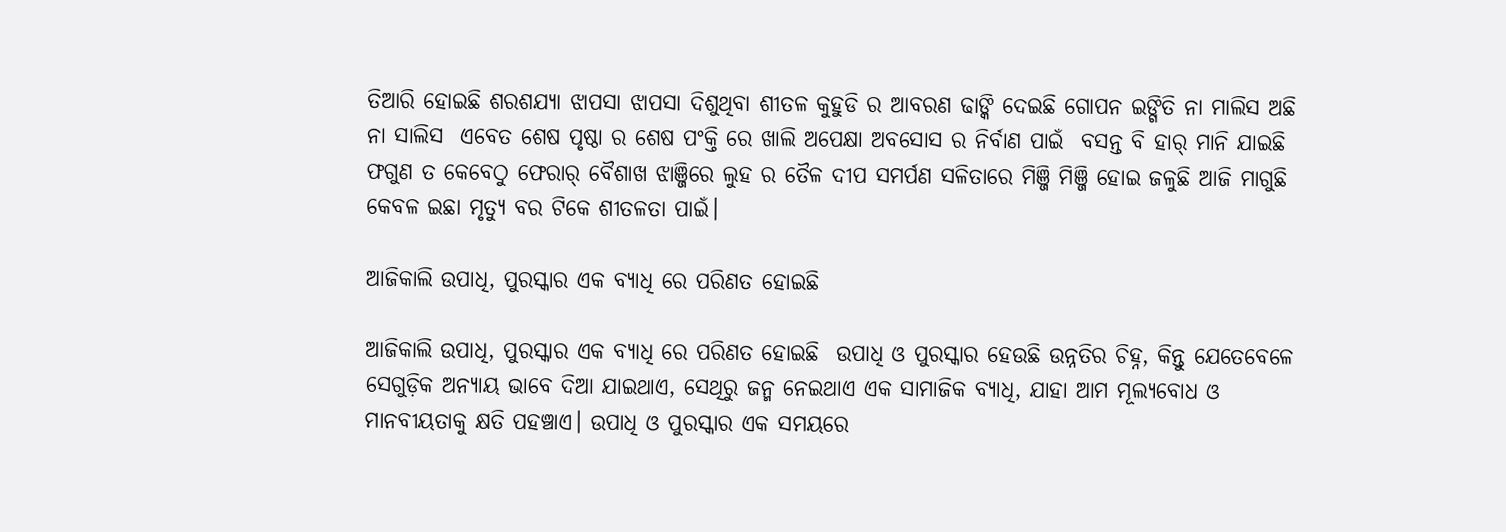ତିଆରି ହୋଇଛି ଶରଶଯ୍ୟା ଝାପସା ଝାପସା ଦିଶୁଥିବା ଶୀତଳ କୁହୁଡି ର ଆବରଣ ଢାଙ୍କି ଦେଇଛି ଗୋପନ ଇଙ୍ଗିତି ନା ମାଲିସ ଅଛି ନା ସାଲିସ  ଏବେତ ଶେଷ ପୃଷ୍ଠା ର ଶେଷ ପଂକ୍ତି ରେ ଖାଲି ଅପେକ୍ଷା ଅବସୋସ ର ନିର୍ବାଣ ପାଇଁ  ବସନ୍ତ ବି ହାର୍ ମାନି ଯାଇଛି ଫଗୁଣ ତ କେବେଠୁ ଫେରାର୍ ବୈଶାଖ ଝାଞ୍ଜିରେ ଲୁହ ର ତୈଳ ଦୀପ ସମର୍ପଣ ସଳିତାରେ ମିଞ୍ଜି ମିଞ୍ଜି ହୋଇ ଜଳୁଛି ଆଜି ମାଗୁଛି କେବଳ ଇଛା ମୃତ୍ୟୁ ବର ଟିକେ ଶୀତଳତା ପାଇଁ।

ଆଜିକାଲି ଉପାଧି, ପୁରସ୍କାର ଏକ ବ୍ୟାଧି ରେ ପରିଣତ ହୋଇଛି

ଆଜିକାଲି ଉପାଧି, ପୁରସ୍କାର ଏକ ବ୍ୟାଧି ରେ ପରିଣତ ହୋଇଛି  ଉପାଧି ଓ ପୁରସ୍କାର ହେଉଛି ଉନ୍ନତିର ଚିହ୍ନ, କିନ୍ତୁ ଯେତେବେଳେ ସେଗୁଡ଼ିକ ଅନ୍ୟାୟ ଭାବେ ଦିଆ ଯାଇଥାଏ, ସେଥିରୁ ଜନ୍ମ ନେଇଥାଏ ଏକ ସାମାଜିକ ବ୍ୟାଧି, ଯାହା ଆମ ମୂଲ୍ୟବୋଧ ଓ ମାନବୀୟତାକୁ କ୍ଷତି ପହଞ୍ଚାଏ। ଉପାଧି ଓ ପୁରସ୍କାର ଏକ ସମୟରେ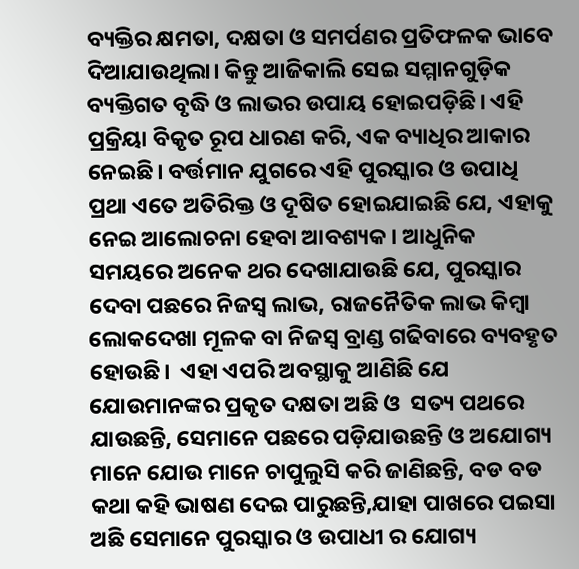ବ୍ୟକ୍ତିର କ୍ଷମତା, ଦକ୍ଷତା ଓ ସମର୍ପଣର ପ୍ରତିଫଳକ ଭାବେ ଦିଆଯାଉଥିଲା। କିନ୍ତୁ ଆଜିକାଲି ସେଇ ସମ୍ମାନଗୁଡ଼ିକ ବ୍ୟକ୍ତିଗତ ବୃଦ୍ଧି ଓ ଲାଭର ଉପାୟ ହୋଇପଡ଼ିଛି। ଏହି ପ୍ରକ୍ରିୟା ବିକୃତ ରୂପ ଧାରଣ କରି, ଏକ ବ୍ୟାଧିର ଆକାର ନେଇଛି। ବର୍ତ୍ତମାନ ଯୁଗରେ ଏହି ପୁରସ୍କାର ଓ ଉପାଧି ପ୍ରଥା ଏତେ ଅତିରିକ୍ତ ଓ ଦୂଷିତ ହୋଇଯାଇଛି ଯେ, ଏହାକୁ ନେଇ ଆଲୋଚନା ହେବା ଆବଶ୍ୟକ। ଆଧୁନିକ ସମୟରେ ଅନେକ ଥର ଦେଖାଯାଉଛି ଯେ, ପୁରସ୍କାର ଦେବା ପଛରେ ନିଜସ୍ୱ ଲାଭ, ରାଜନୈତିକ ଲାଭ କିମ୍ବା ଲୋକଦେଖା ମୂଳକ ବା ନିଜସ୍ବ ବ୍ରାଣ୍ଡ ଗଢିବାରେ ବ୍ୟବହୃତ ହୋଉଛି।  ଏହା ଏପରି ଅବସ୍ଥାକୁ ଆଣିଛି ଯେ ଯୋଉମାନଙ୍କର ପ୍ରକୃତ ଦକ୍ଷତା ଅଛି ଓ  ସତ୍ୟ ପଥରେ ଯାଉଛନ୍ତି, ସେମାନେ ପଛରେ ପଡ଼ିଯାଉଛନ୍ତି ଓ ଅଯୋଗ୍ୟ ମାନେ ଯୋଉ ମାନେ ଚାପୁଲୁସି କରି ଜାଣିଛନ୍ତି, ବଡ ବଡ କଥା କହି ଭାଷଣ ଦେଇ ପାରୁଛନ୍ତି,ଯାହା ପାଖରେ ପଇସା ଅଛି ସେମାନେ ପୁରସ୍କାର ଓ ଉପାଧୀ ର ଯୋଗ୍ୟ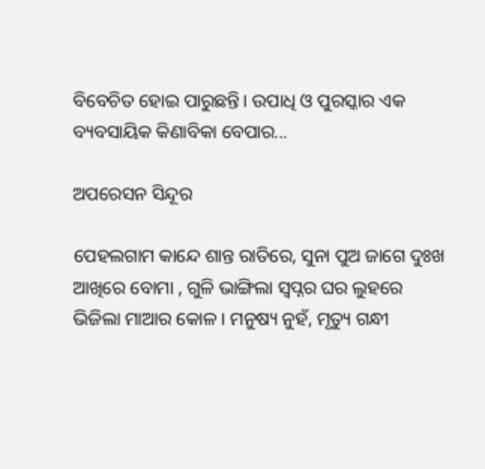ବିବେଚିତ ହୋଇ ପାରୁଛନ୍ତି। ଉପାଧି ଓ ପୁରସ୍କାର ଏକ ବ୍ୟବସାୟିକ କିଣାବିକା ବେପାର...

ଅପରେସନ ସିନ୍ଦୂର

ପେହଲଗାମ କାନ୍ଦେ ଶାନ୍ତ ରାତିରେ, ସୁନା ପୁଅ ଜାଗେ ଦୁଃଖ ଆଖିରେ ବୋମା , ଗୁଳି ଭାଙ୍ଗିଲା ସ୍ବପ୍ନର ଘର ଲୁହରେ ଭିଜିଲା ମାଆର କୋଳ। ମନୁଷ୍ୟ ନୁହଁ, ମୃତ୍ୟୁ ଗନ୍ଧୀ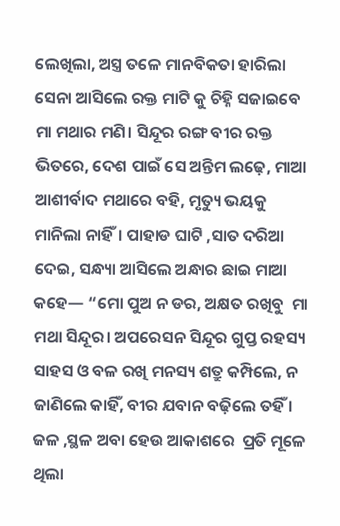ଲେଖିଲା, ଅସ୍ତ୍ର ତଳେ ମାନବିକତା ହାରିଲା ସେନା ଆସିଲେ ରକ୍ତ ମାଟି କୁ ଚିହ୍ନି ସଜାଇବେ ମା ମଥାର ମଣି। ସିନ୍ଦୂର ରଙ୍ଗ ବୀର ରକ୍ତ ଭିତରେ, ଦେଶ ପାଇଁ ସେ ଅନ୍ତିମ ଲଢ଼େ, ମାଆ ଆଶୀର୍ବାଦ ମଥାରେ ବହି, ମୃତ୍ୟୁ ଭୟକୁ ମାନିଲା ନାହିଁ। ପାହାଡ ଘାଟି ,ସାତ ଦରିଆ ଦେଇ, ସନ୍ଧ୍ୟା ଆସିଲେ ଅନ୍ଧାର ଛାଇ ମାଆ କହେ— “ମୋ ପୁଅ ନ ଡର, ଅକ୍ଷତ ରଖିବୁ  ମା ମଥା ସିନ୍ଦୂର। ଅପରେସନ ସିନ୍ଦୂର ଗୁପ୍ତ ରହସ୍ୟ  ସାହସ ଓ ବଳ ରଖି ମନସ୍ୟ ଶତ୍ରୁ କମ୍ପିଲେ, ନ ଜାଣିଲେ କାହିଁ, ବୀର ଯବାନ ବଢ଼ିଲେ ତହିଁ । ଜଳ ,ସ୍ଥଳ ଅବା ହେଉ ଆକାଶରେ  ପ୍ରତି ମୂଳେ ଥିଲା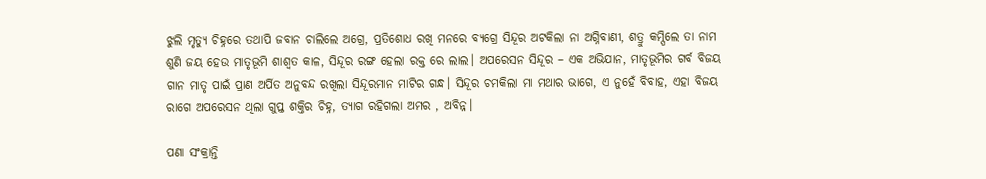ଝୁଲି ମୃତ୍ୟୁ ଚିହ୍ନରେ ତଥାପି ଜବାନ ଚାଲିଲେ ଅଗ୍ରେ, ପ୍ରତିଶୋଧ ରଖି ମନରେ ବ୍ୟଗ୍ରେ ସିନ୍ଦୂର ଅଟକିଲା ନା ଅଗ୍ନିବାଣୀ, ଶତ୍ରୁ କମ୍ପିଲେ ତା ନାମ ଶୁଣି ଜୟ ହେଉ ମାତୃଭୂମି ଶାଶ୍ୱତ କାଳ, ସିନ୍ଦୂର ରଙ୍ଗ ହେଲା ରକ୍ତ ରେ ଲାଲ। ଅପରେସନ ସିନ୍ଦୂର – ଏକ ଅଭିଯାନ, ମାତୃଭୂମିର ଗର୍ବ ବିଜୟ ଗାନ ମାତୃ ପାଇଁ ପ୍ରାଣ ଅର୍ପିତ ଅନୁବନ୍ଦ ରଖିଲା ସିନ୍ଦୂରମାନ ମାଟିର ଗନ୍ଧ। ସିନ୍ଦୂର ଚମକିଲା ମା ମଥାର ଭାଗେ, ଏ ନୁହେଁ ବିବାହ, ଏହା ବିଜୟ ରାଗେ ଅପରେସନ ଥିଲା ଗୁପ୍ତ ଶକ୍ତିର ଚିହ୍ନ, ତ୍ୟାଗ ରହିଗଲା ଅମର , ଅବିନ୍ନ।

ପଣା ସଂକ୍ରାନ୍ତି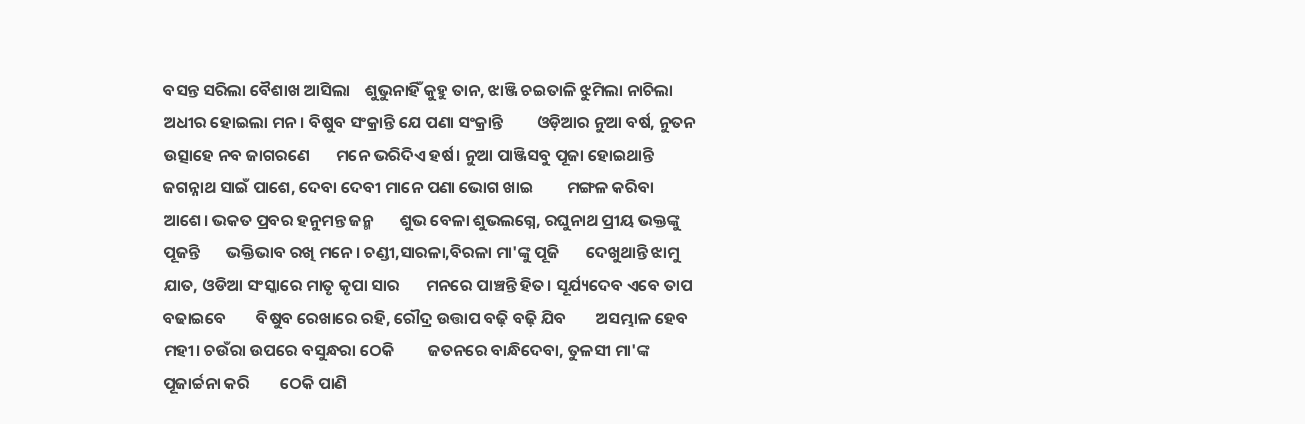ବସନ୍ତ ସରିଲା ବୈଶାଖ ଆସିଲା    ଶୁଭୁନାହିଁ କୁହୁ ତାନ, ଝାଞ୍ଜି ଚଇତାଳି ଝୁମିଲା ନାଚିଲା     ଅଧୀର ହୋଇଲା ମନ। ବିଷୁବ ସଂକ୍ରାନ୍ତି ଯେ ପଣା ସଂକ୍ରାନ୍ତି         ଓଡ଼ିଆର ନୁଆ ବର୍ଷ, ନୁତନ ଉତ୍ସାହେ ନବ ଜାଗରଣେ       ମନେ ଭରିଦିଏ ହର୍ଷ। ନୁଆ ପାଞ୍ଜିସବୁ ପୂଜା ହୋଇଥାନ୍ତି         ଜଗନ୍ନାଥ ସାଇଁ ପାଶେ, ଦେବା ଦେବୀ ମାନେ ପଣା ଭୋଗ ଖାଇ         ମଙ୍ଗଳ କରିବା ଆଶେ। ଭକତ ପ୍ରବର ହନୁମନ୍ତ ଜନ୍ମ       ଶୁଭ ବେଳା ଶୁଭଲଗ୍ନେ, ରଘୁନାଥ ପ୍ରୀୟ ଭକ୍ତଙ୍କୁ ପୂଜନ୍ତି       ଭକ୍ତିଭାବ ରଖି ମନେ। ଚଣ୍ଡୀ,ସାରଳା,ବିରଳା ମା'ଙ୍କୁ ପୂଜି       ଦେଖୁଥାନ୍ତି ଝାମୁ ଯାତ, ଓଡିଆ ସଂସ୍କାରେ ମାତୃ କୃପା ସାର       ମନରେ ପାଞ୍ଚନ୍ତି ହିତ। ସୂର୍ଯ୍ୟଦେବ ଏବେ ତାପ ବଢାଇବେ        ବିଷୁବ ରେଖାରେ ରହି, ରୌଦ୍ର ଉତ୍ତାପ ବଢ଼ି ବଢ଼ି ଯିବ        ଅସମ୍ଭାଳ ହେବ ମହୀ। ଚଉଁରା ଉପରେ ବସୁନ୍ଧରା ଠେକି         ଜତନରେ ବାନ୍ଧିଦେବା, ତୁଳସୀ ମା'ଙ୍କ ପୂଜାର୍ଚ୍ଚନା କରି        ଠେକି ପାଣି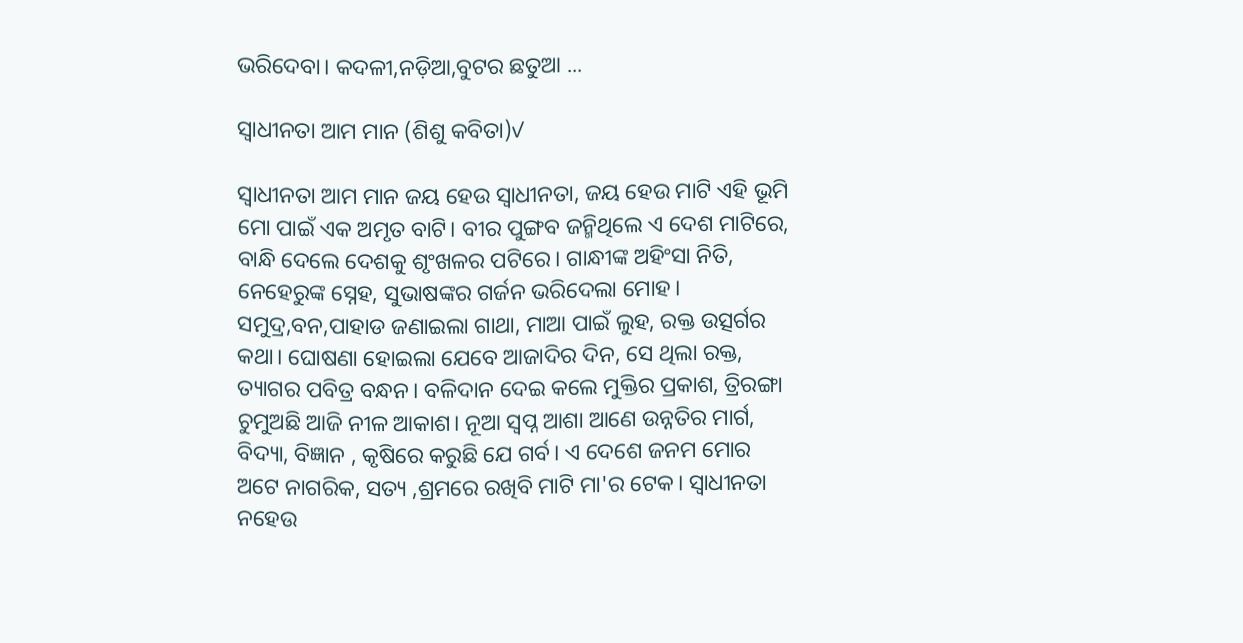ଭରିଦେବା। କଦଳୀ,ନଡ଼ିଆ,ବୁଟର ଛତୁଆ ...

ସ୍ୱାଧୀନତା ଆମ ମାନ (ଶିଶୁ କବିତା)✓

ସ୍ୱାଧୀନତା ଆମ ମାନ ଜୟ ହେଉ ସ୍ୱାଧୀନତା, ଜୟ ହେଉ ମାଟି ଏହି ଭୂମି ମୋ ପାଇଁ ଏକ ଅମୃତ ବାଟି। ବୀର ପୁଙ୍ଗବ ଜନ୍ମିଥିଲେ ଏ ଦେଶ ମାଟିରେ, ବାନ୍ଧି ଦେଲେ ଦେଶକୁ ଶୃଂଖଳର ପଟିରେ। ଗାନ୍ଧୀଙ୍କ ଅହିଂସା ନିତି, ନେହେରୁଙ୍କ ସ୍ନେହ, ସୁଭାଷଙ୍କର ଗର୍ଜନ ଭରିଦେଲା ମୋହ। ସମୁଦ୍ର,ବନ,ପାହାଡ ଜଣାଇଲା ଗାଥା, ମାଆ ପାଇଁ ଲୁହ, ରକ୍ତ ଉତ୍ସର୍ଗର କଥା। ଘୋଷଣା ହୋଇଲା ଯେବେ ଆଜାଦିର ଦିନ, ସେ ଥିଲା ରକ୍ତ, ତ୍ୟାଗର ପବିତ୍ର ବନ୍ଧନ। ବଳିଦାନ ଦେଇ କଲେ ମୁକ୍ତିର ପ୍ରକାଶ, ତ୍ରିରଙ୍ଗା ଚୁମୁଅଛି ଆଜି ନୀଳ ଆକାଶ। ନୂଆ ସ୍ୱପ୍ନ ଆଶା ଆଣେ ଉନ୍ନତିର ମାର୍ଗ, ବିଦ୍ୟା, ବିଜ୍ଞାନ , କୃଷିରେ କରୁଛି ଯେ ଗର୍ବ। ଏ ଦେଶେ ଜନମ ମୋର ଅଟେ ନାଗରିକ, ସତ୍ୟ ,ଶ୍ରମରେ ରଖିବି ମାଟି ମା'ର ଟେକ। ସ୍ୱାଧୀନତା ନହେଉ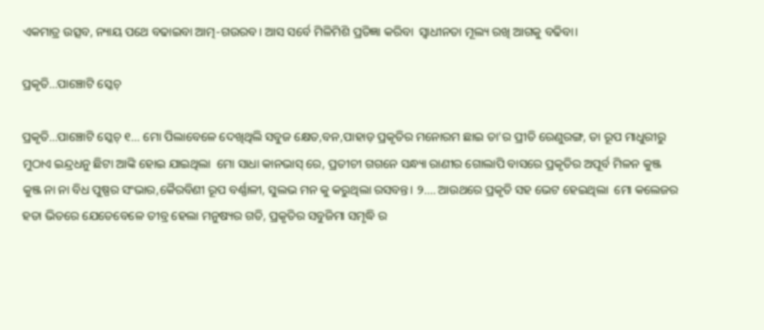ଏକମାତ୍ର ଉତ୍ସବ, ନ୍ୟାୟ ପଥେ ବଢାଇବା ଆତ୍ମ-ଗଉରବ। ଆସ ସର୍ବେ ମିଳିମିଶି ପ୍ରତିଜ୍ଞା କରିବା  ସ୍ଵାଧୀନତା ମୂଲ୍ୟ ରଖି ଆଗକୁ ବଢିବା।

ପ୍ରକୃତି...ପାଞ୍ଚୋଟି ସ୍କେଚ୍

ପ୍ରକୃତି...ପାଞ୍ଚୋଟି ସ୍କେଚ୍ ୧... ମୋ ପିଲାବେଳେ ଦେଖିଥିଲି ସବୁଜ କ୍ଷେତ,ବନ,ପାହାଡ଼ ପ୍ରକୃତିର ମନୋରମ ଛାଇ ତା'ର ପ୍ରୀତି ରେଣୁରଙ୍ଗ, ତା ରୂପ ମାଧୁରୀରୁ ମୁଠାଏ ଇନ୍ଦ୍ରଧନୁ ଛିଟା ଆଙ୍କି ହୋଇ ଯାଇଥିଲା  ମୋ ସାଧା କାନଭାସ୍ ରେ, ପ୍ରତୀଚୀ ଗଗନେ ସନ୍ଧ୍ୟା ରାଣୀର ଗୋଲାପି ବାସରେ ପ୍ରକୃତିର ଅପୂର୍ବ ମିଳନ କୁଞ୍ଜ କୁଞ୍ଜ ନା ନା ବିଧ ପୁଷ୍ପର ସଂଭାର,କୈରବିଣୀ ରୂପ ବର୍ଣ୍ଣାଳୀ, ସୁଲଭ ମନ କୁ କରୁଥିଲା ରସବନ୍ତ। ୨.... ଆଉଥରେ ପ୍ରକୃତି ସହ ଭେଟ ହେଇଥିଲା  ମୋ କଲେଜର ହତା ଭିତରେ ଯେତେବେଳେ ତୀବ୍ର ହେଲା ମନୁଷ୍ୟର ଗତି, ପ୍ରକୃତିର ସବୁଜିମା ସମୃଦ୍ଧି ର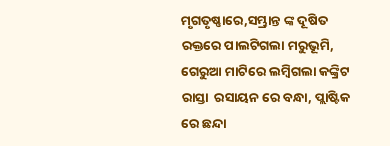ମୃଗତୃଷ୍ଣାରେ,ସମ୍ଭ୍ରାନ୍ତ ଙ୍କ ଦୂଷିତ ରକ୍ତରେ ପାଲଟିଗଲା ମରୁଭୂମି, ଗେରୁଆ ମାଟିରେ ଲମ୍ବିଗଲା କଙ୍କ୍ରିଟ ରାସ୍ତା  ରସାୟନ ରେ ବନ୍ଧା, ପ୍ଲାଷ୍ଟିକ ରେ ଛନ୍ଦା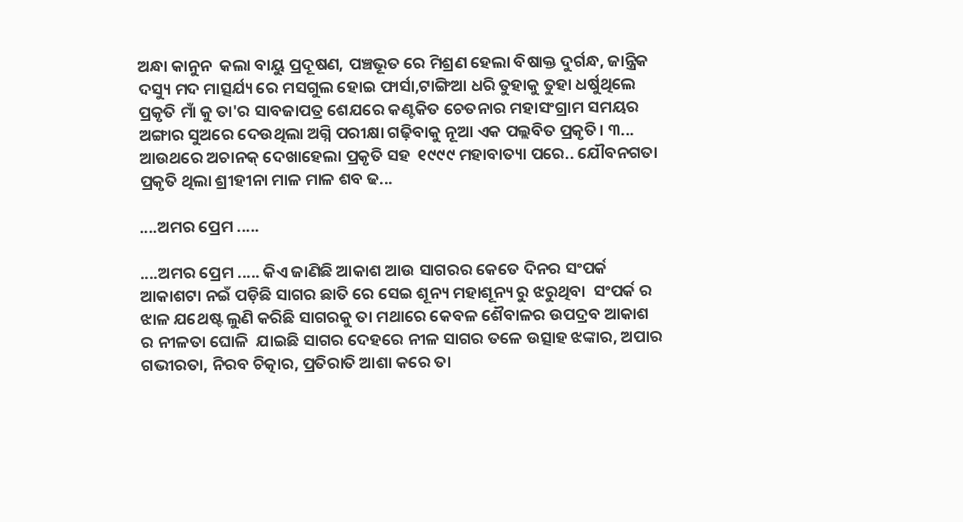ଅନ୍ଧା କାନୁନ  କଲା ବାୟୁ ପ୍ରଦୂଷଣ, ପଞ୍ଚଭୂତ ରେ ମିଶ୍ରଣ ହେଲା ବିଷାକ୍ତ ଦୁର୍ଗନ୍ଧ, ଜାନ୍ତ୍ରିକ ଦସ୍ୟୁ ମଦ ମାତ୍ସର୍ଯ୍ୟ ରେ ମସଗୁଲ ହୋଇ ଫାର୍ସା,ଟାଙ୍ଗିଆ ଧରି ତୁହାକୁ ତୁହା ଧର୍ଷୁଥିଲେ ପ୍ରକୃତି ମାଁ କୁ ତା'ର ସାବଜାପତ୍ର ଶେଯରେ କଣ୍ଟକିତ ଚେତନାର ମହାସଂଗ୍ରାମ ସମୟର ଅଙ୍ଗାର ସୁଅରେ ଦେଉଥିଲା ଅଗ୍ନି ପରୀକ୍ଷା ଗଢ଼ିବାକୁ ନୂଆ ଏକ ପଲ୍ଲବିତ ପ୍ରକୃତି। ୩... ଆଉଥରେ ଅଚାନକ୍ ଦେଖାହେଲା ପ୍ରକୃତି ସହ  ୧୯୯୯ ମହାବାତ୍ୟା ପରେ.. ଯୌବନଗତା ପ୍ରକୃତି ଥିଲା ଶ୍ରୀହୀନା ମାଳ ମାଳ ଶବ ଢ...

....ଅମର ପ୍ରେମ .....

....ଅମର ପ୍ରେମ ..... କିଏ ଜାଣିଛି ଆକାଶ ଆଉ ସାଗରର କେତେ ଦିନର ସଂପର୍କ  ଆକାଶଟା ନଇଁ ପଡ଼ିଛି ସାଗର ଛାତି ରେ ସେଇ ଶୂନ୍ୟ ମହାଶୂନ୍ୟ ରୁ ଝରୁଥିବା  ସଂପର୍କ ର ଝାଳ ଯଥେଷ୍ଟ ଲୁଣି କରିଛି ସାଗରକୁ ତା ମଥା‌ରେ କେବଳ ଶୈବାଳର ଉପଦ୍ରବ ଆକାଶ ର ନୀଳତା ଘୋଳି  ଯାଇଛି ସାଗର‌ ଦେହରେ ନୀଳ ସାଗର ତଳେ ଉତ୍ସାହ ଝଙ୍କାର, ଅପାର ଗଭୀରତା, ନିରବ ଚିତ୍କାର, ପ୍ରତିରାତି ଆଶା କରେ ତା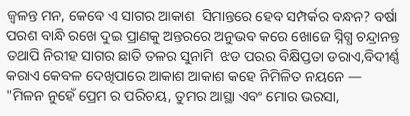ଜ୍ୱଳନ୍ତ ମନ, କେବେ ଏ ସାଗର ଆକାଶ  ସିମାନ୍ତରେ ହେବ ସମ୍ପର୍କର ବନ୍ଧନ? ବର୍ଷା ପରଶ ବାନ୍ଧି ରଖେ ଦୁଇ ପ୍ରାଣକୁ ଅନ୍ତରରେ ଅନୁଭବ କରେ ଖୋଜେ ସ୍ନିଗ୍ଧ ଚନ୍ଦ୍ରାନନ୍ତ ତଥାପି ନିରୀହ ସାଗର ଛାତି ତଳର ସୁନାମି  ଝଡ ପରର ବିକ୍ଷିପ୍ତତା ଡରାଏ,ବିଦୀର୍ଣ୍ଣ କରାଏ କେବଳ ଦେଖିପାରେ ଆକାଶ ଆକାଶ କହେ ନିମିଳିତ ନୟନେ — "ମିଳନ ନୁହେଁ ପ୍ରେମ ର ପରିଚୟ, ତୁମର ଆସ୍ଥା ଏବଂ ମୋର ଭରସା,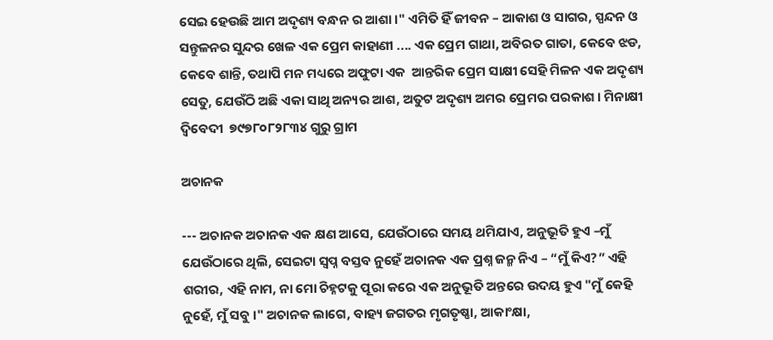ସେଇ ହେଉଛି ଆମ ଅଦୃଶ୍ୟ ବନ୍ଧନ ର ଆଶା।" ଏମିତି ହିଁ ଜୀବନ – ଆକାଶ ଓ ସାଗର, ସ୍ପନ୍ଦନ ଓ ସନ୍ତୁଳନର ସୁନ୍ଦର ଖେଳ ଏକ ପ୍ରେମ କାହାଣୀ .... ଏକ ପ୍ରେମ ଗାଥା, ଅବିରତ ଗାତା, କେବେ ଝଡ, କେବେ ଶାନ୍ତି, ତଥାପି ମନ ମଧ୍ୟରେ ଅଫୁଟା ଏକ  ଆନ୍ତରିକ ପ୍ରେମ ସାକ୍ଷୀ ସେହି ମିଳନ ଏକ ଅଦୃଶ୍ୟ ସେତୁ, ଯେଉଁଠି ଅଛି ଏକା ସାଥି ଅନ୍ୟର ଆଶ, ଅତୁଟ ଅଦୃଶ୍ୟ ଅମର ପ୍ରେମର ପରକାଶ। ମିନାକ୍ଷୀ ଦ୍ବିବେଦୀ  ୭୯୭୮୦୮୨୮୩୪ ଗୁରୁ ଗ୍ରାମ

ଅଚାନକ

--- ଅଚାନକ ଅଚାନକ ଏକ କ୍ଷଣ ଆସେ, ଯେଉଁଠାରେ ସମୟ ଥମିଯାଏ, ଅନୁଭୂତି ହୁଏ –ମୁଁ ଯେଉଁଠାରେ ଥିଲି, ସେଇଟା ସ୍ବପ୍ନ ବସ୍ତବ ନୁହେଁ ଅଚାନକ ଏକ ପ୍ରଶ୍ନ ଜନ୍ମ ନିଏ – “ମୁଁ କିଏ?” ଏହି ଶରୀର, ଏହି ନାମ, ନା ମୋ ଚିହ୍ନଟକୁ ପୂରା କରେ ଏକ ଅନୁଭୂତି ଅନ୍ତରେ ଉଦୟ ହୁଏ "ମୁଁ କେହି ନୁହେଁ, ମୁଁ ସବୁ।" ଅଚାନକ ଲାଗେ, ବାହ୍ୟ ଜଗତର ମୃଗତୃଷ୍ଣା, ଆକାଂକ୍ଷା,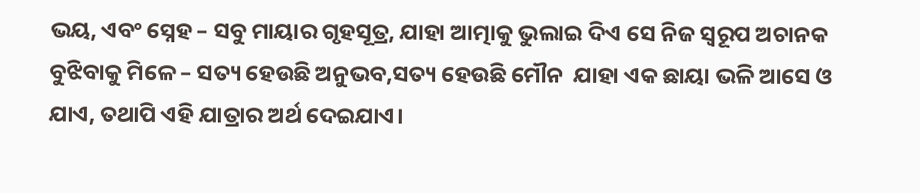ଭୟ, ଏବଂ ସ୍ନେହ – ସବୁ ମାୟାର ଗୃହସୂତ୍ର, ଯାହା ଆତ୍ମାକୁ ଭୁଲାଇ ଦିଏ ସେ ନିଜ ସ୍ଵରୂପ ଅଚାନକ ବୁଝିବାକୁ ମିଳେ – ସତ୍ୟ ହେଉଛି ଅନୁଭବ,ସତ୍ୟ ହେଉଛି ମୌନ  ଯାହା ଏକ ଛାୟା ଭଳି ଆସେ ଓ ଯାଏ, ତଥାପି ଏହି ଯାତ୍ରାର ଅର୍ଥ ଦେଇଯାଏ।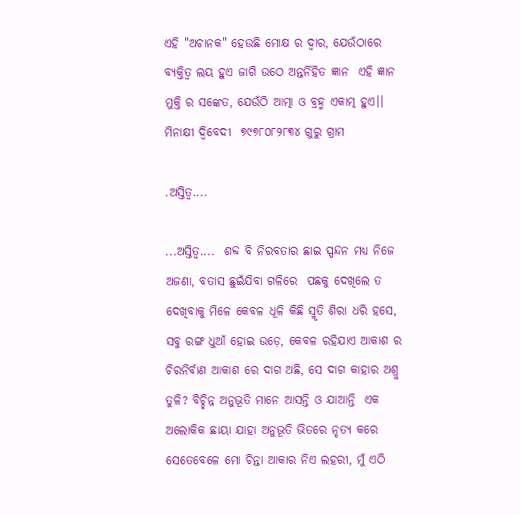ଏହି "ଅଚାନକ" ହେଉଛି ମୋକ୍ଷ ର ଦ୍ୱାର, ଯେଉଁଠାରେ ବ୍ୟକ୍ତିତ୍ୱ ଲୟ ହୁଏ ଜାଗି ଉଠେ ଅନ୍ତର୍ନିହିତ ଜ୍ଞାନ  ଏହି ଜ୍ଞାନ ମୁକ୍ତି ର ସଙ୍କେତ, ଯେଉଁଠି ଆତ୍ମା ଓ ବ୍ରହ୍ମ ଏକାତ୍ମ ହୁଏ।। ମିନାକ୍ଷୀ ଦ୍ବିବେଦୀ  ୭୯୭୮୦୮୨୮୩୪ ଗୁରୁ ଗ୍ରାମ

.ଅସ୍ତିତ୍ବ....

...ଅସ୍ତିତ୍ବ....  ଶବ୍ଦ ବି ନିରବତାର ଛାଇ ସ୍ପନ୍ଦନ ମଧ୍ୟ ନିଜେ ଅଜଣା, ବତାସ ଛୁଇଁଯିବା ଗଳିରେ  ପଛକୁ ଦେଖିଲେ ତ  ଦେଖିବାକୁ ମିଳେ କେବଳ ଧୂଳି କିଛି ସ୍ମୃତି ଶିରା ଧରି ହସେ, ସବୁ ରଙ୍ଗ ଧୁଆଁ ହୋଇ ଉଡ଼େ, କେବଳ ରହିଯାଏ ଆକାଶ ର ଚିରନିର୍ବାଣ ଆକାଶ ରେ ଦାଗ ଅଛି, ସେ ଦାଗ କାହାର ଅଶ୍ରୁ ତୁଳି? ବିଚ୍ଛିନ୍ନ ଅନୁଭୂତି ମାନେ ଆସନ୍ତି ଓ ଯାଆନ୍ତି  ଏକ ଅଲୋକିକ ଛାୟା ଯାହା ଅନୁଭୂତି ଭିତରେ ନୃତ୍ୟ କରେ ସେତେବେଳେ ମୋ ଚିନ୍ତା ଆକାର ନିଏ ଲହରୀ, ମୁଁ ଏଠି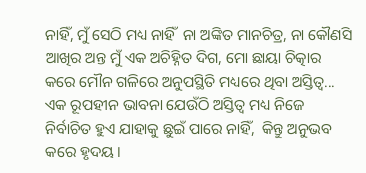ନାହିଁ, ମୁଁ ସେଠି ମଧ୍ୟ ନାହିଁ  ନା ଅଙ୍କିତ ମାନଚିତ୍ର, ନା କୌଣସି ଆଖିର ଅନ୍ତ ମୁଁ ଏକ ଅଚିହ୍ନିତ ଦିଗ, ମୋ ଛାୟା ଚିତ୍କାର କରେ ମୌନ ଗଳିରେ ଅନୁପସ୍ଥିତି ମଧ୍ୟରେ ଥିବା ଅସ୍ତିତ୍ୱ... ଏକ ରୂପହୀନ ଭାବନା ଯେଉଁଠି ଅସ୍ତିତ୍ୱ ମଧ୍ୟ ନିଜେ ନିର୍ବାଚିତ ହୁଏ ଯାହାକୁ ଛୁଇଁ ପାରେ ନାହିଁ,  କିନ୍ତୁ ଅନୁଭବ କରେ ହୃଦୟ।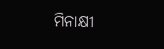ମିନାକ୍ଷୀ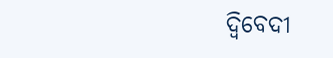ଦ୍ବିବେଦୀ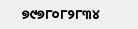୭୯୭୮୦୮୨୮୩୪